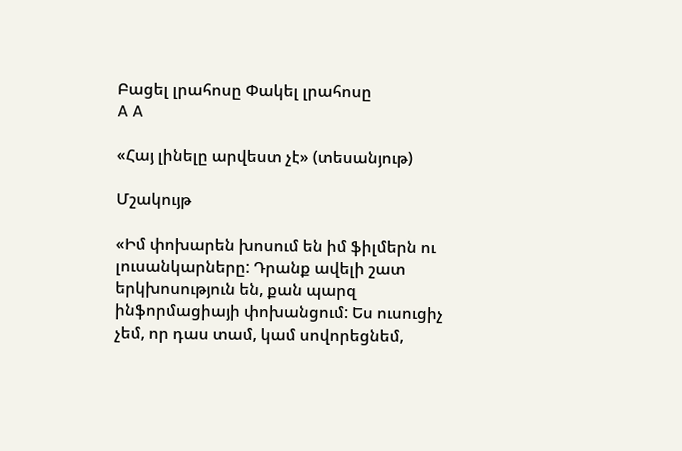Բացել լրահոսը Փակել լրահոսը
A A

«Հայ լինելը արվեստ չէ» (տեսանյութ)

Մշակույթ

«Իմ փոխարեն խոսում են իմ ֆիլմերն ու լուսանկարները: Դրանք ավելի շատ երկխոսություն են, քան պարզ ինֆորմացիայի փոխանցում: Ես ուսուցիչ չեմ, որ դաս տամ, կամ սովորեցնեմ,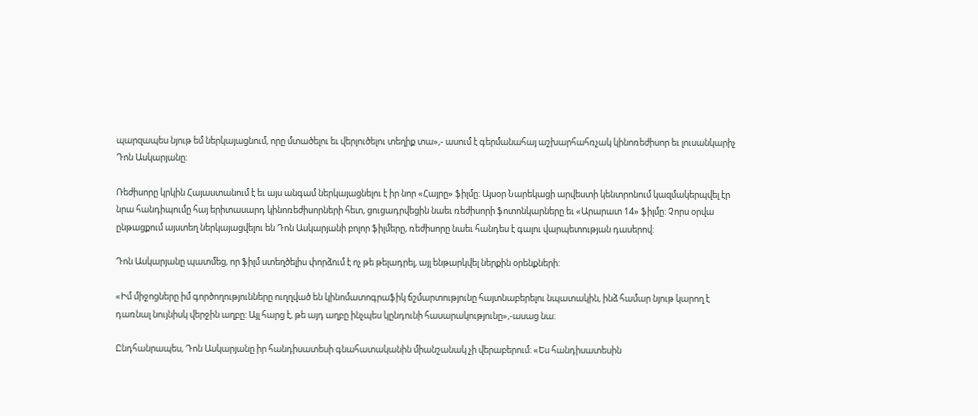պարզապես նյութ եմ ներկայացնում, որը մտածելու եւ վերլուծելու տեղիք տա»,- ասում է գերմանահայ աշխարհահռչակ կինոռեժիսոր եւ լուսանկարիչ Դոն Ասկարյանը:

Ռեժիսորը կրկին Հայաստանում է եւ այս անգամ ներկայացնելու է իր նոր «Հայրը» ֆիլմը: Այսօր Նարեկացի արվեստի կենտրոնում կազմակերպվել էր նրա հանդիպումը հայ երիտասարդ կինոռեժիսորների հետ, ցուցադրվեցին նաեւ ռեժիսորի ֆոտոնկարները եւ «Արարատ 14» ֆիլմը: Չորս օրվա ընթացքում այստեղ ներկայացվելու են Դոն Ասկարյանի բոլոր ֆիլմերը, ռեժիսորը նաեւ հանդես է գալու վարպետության դասերով:

Դոն Ասկարյանը պատմեց, որ ֆիլմ ստեղծելիս փորձում է ոչ թե թելադրել, այլ ենթարկվել ներքին օրենքների:

«Իմ միջոցները իմ գործողությունները ուղղված են կինոմատոգրաֆիկ ճշմարտությունը հայտնաբերելու նպատակին, ինձ համար նյութ կարող է դառնալ նույնիսկ վերջին աղբը: Այլ հարց է, թե այդ աղբը ինչպես կընդունի հասարակությունը»,-ասաց նա:

Ընդհանրապես, Դոն Ասկարյանը իր հանդիսատեսի գնահատականին միանշանակ չի վերաբերում: «Ես հանդիսատեսին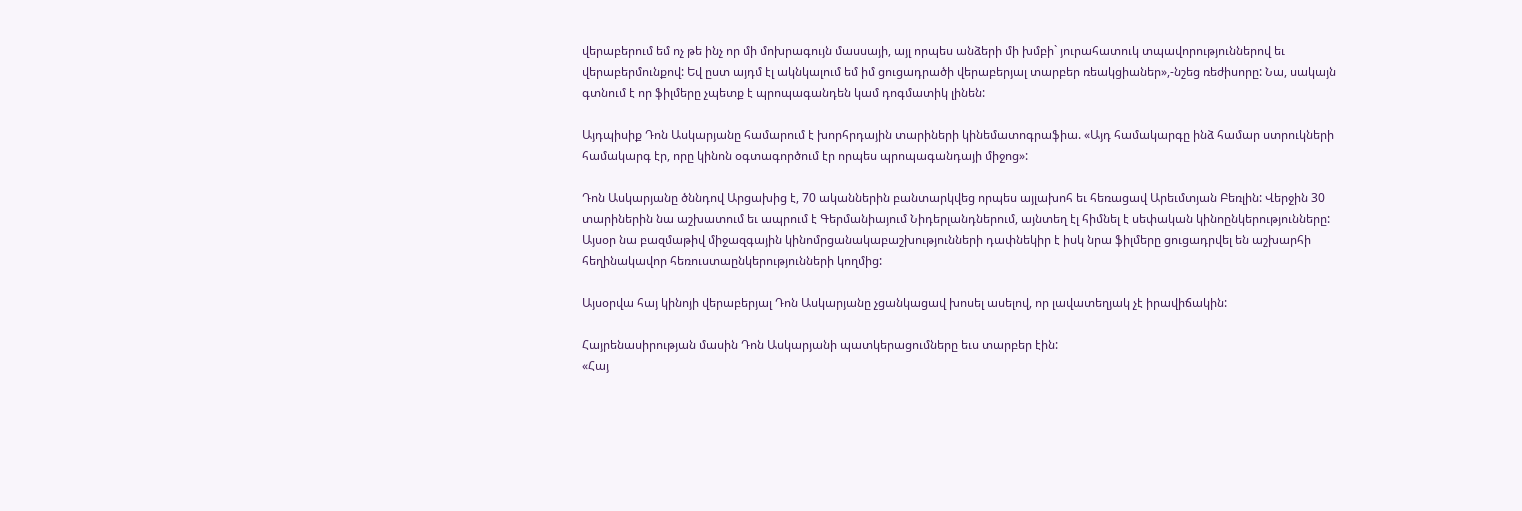վերաբերում եմ ոչ թե ինչ որ մի մոխրագույն մասսայի, այլ որպես անձերի մի խմբի` յուրահատուկ տպավորություններով եւ վերաբերմունքով: Եվ ըստ այդմ էլ ակնկալում եմ իմ ցուցադրածի վերաբերյալ տարբեր ռեակցիաներ»,-նշեց ռեժիսորը: Նա, սակայն գտնում է որ ֆիլմերը չպետք է պրոպագանդեն կամ դոգմատիկ լինեն:

Այդպիսիք Դոն Ասկարյանը համարում է խորհրդային տարիների կինեմատոգրաֆիա. «Այդ համակարգը ինձ համար ստրուկների համակարգ էր, որը կինոն օգտագործում էր որպես պրոպագանդայի միջոց»:

Դոն Ասկարյանը ծննդով Արցախից է, 70 ականներին բանտարկվեց որպես այլախոհ եւ հեռացավ Արեւմտյան Բեռլին: Վերջին 30 տարիներին նա աշխատում եւ ապրում է Գերմանիայում Նիդերլանդներում, այնտեղ էլ հիմնել է սեփական կինոընկերությունները:
Այսօր նա բազմաթիվ միջազգային կինոմրցանակաբաշխությունների դափնեկիր է իսկ նրա ֆիլմերը ցուցադրվել են աշխարհի հեղինակավոր հեռուստաընկերությունների կողմից:

Այսօրվա հայ կինոյի վերաբերյալ Դոն Ասկարյանը չցանկացավ խոսել ասելով, որ լավատեղյակ չէ իրավիճակին:

Հայրենասիրության մասին Դոն Ասկարյանի պատկերացումները եւս տարբեր էին:
«Հայ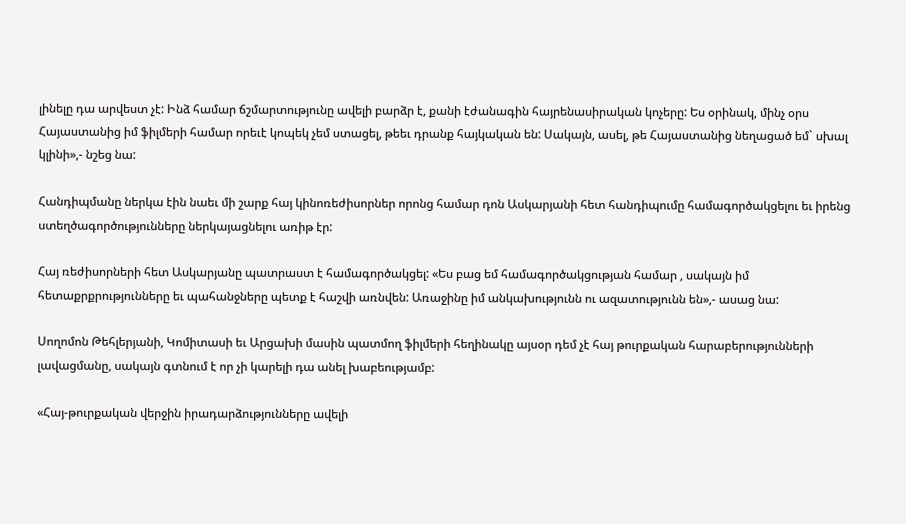լինելը դա արվեստ չէ: Ինձ համար ճշմարտությունը ավելի բարձր է, քանի էժանագին հայրենասիրական կոչերը: Ես օրինակ, մինչ օրս Հայաստանից իմ ֆիլմերի համար որեւէ կոպեկ չեմ ստացել, թեեւ դրանք հայկական են: Սակայն, ասել, թե Հայաստանից նեղացած եմ` սխալ կլինի»,- նշեց նա:

Հանդիպմանը ներկա էին նաեւ մի շարք հայ կինոռեժիսորներ որոնց համար դոն Ասկարյանի հետ հանդիպումը համագործակցելու եւ իրենց ստեղծագործությունները ներկայացնելու առիթ էր:

Հայ ռեժիսորների հետ Ասկարյանը պատրաստ է համագործակցել: «Ես բաց եմ համագործակցության համար , սակայն իմ հետաքրքրությունները եւ պահանջները պետք է հաշվի առնվեն: Առաջինը իմ անկախությունն ու ազատությունն են»,- ասաց նա:

Սողոմոն Թեհլերյանի, Կոմիտասի եւ Արցախի մասին պատմող ֆիլմերի հեղինակը այսօր դեմ չէ հայ թուրքական հարաբերությունների լավացմանը, սակայն գտնում է որ չի կարելի դա անել խաբեությամբ:

«Հայ-թուրքական վերջին իրադարձությունները ավելի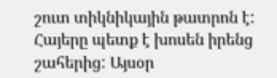շուտ տիկնիկային թատրոն է: Հայերը պետք է խոսեն իրենց շահերից: Այսօր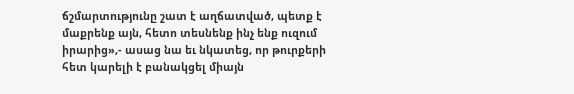ճշմարտությունը շատ է աղճատված, պետք է մաքրենք այն, հետո տեսնենք ինչ ենք ուզում իրարից»,- ասաց նա եւ նկատեց, որ թուրքերի հետ կարելի է բանակցել միայն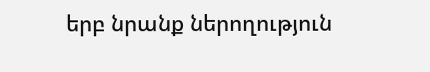երբ նրանք ներողություն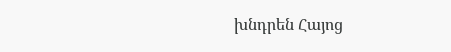խնդրեն Հայոց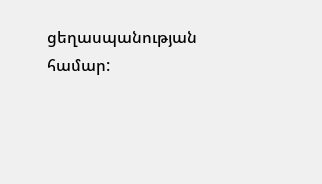ցեղասպանության համար: